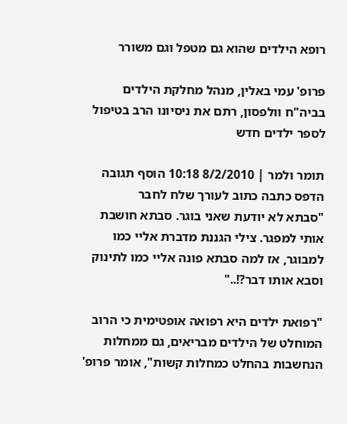רופא הילדים שהוא גם מטפל וגם משורר

פרופ' עמי באלין, מנהל מחלקת הילדים בביה"ח וולפסון, רתם את ניסיונו הרב בטיפול לספר ילדים חדש

תומר ולמר | 8/2/2010 10:18 הוסף תגובה הדפס כתבה כתוב לעורך שלח לחבר
"סבתא לא יודעת שאני בוגר. סבתא חושבת אותי למפגר. צילי הגננת מדברת אליי כמו למבוגר, אז למה סבתא פונה אליי כמו לתינוק וסבא אותו דבר?!.."

"רפואת ילדים היא רפואה אופטימית כי הרוב המוחלט של הילדים מבריאים, גם ממחלות הנחשבות בהחלט כמחלות קשות", אומר פרופ'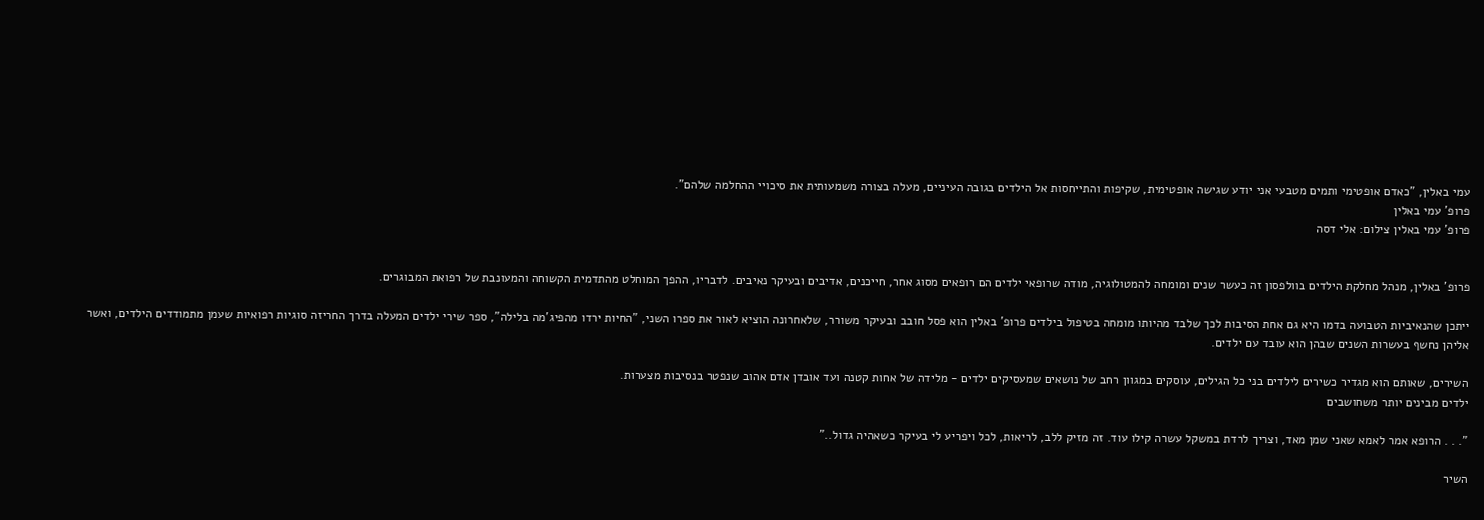עמי באלין, "כאדם אופטימי ותמים מטבעי אני יודע שגישה אופטימית, שקיפות והתייחסות אל הילדים בגובה העיניים, מעלה בצורה משמעותית את סיכויי ההחלמה שלהם".
פרופ' עמי באלין
פרופ' עמי באלין צילום: אלי דסה


פרופ' באלין, מנהל מחלקת הילדים בוולפסון זה כעשר שנים ומומחה להמטולוגיה, מודה שרופאי ילדים הם רופאים מסוג אחר, חייכנים, אדיבים ובעיקר נאיבים. לדבריו, ההפך המוחלט מהתדמית הקשוחה והמעונבת של רפואת המבוגרים.

ייתכן שהנאיביות הטבועה בדמו היא גם אחת הסיבות לכך שלבד מהיותו מומחה בטיפול בילדים פרופ' באלין הוא פסל חובב ובעיקר משורר, שלאחרונה הוציא לאור את ספרו השני, "החיות ירדו מהפיג'מה בלילה", ספר שירי ילדים המעלה בדרך החריזה סוגיות רפואיות שעמן מתמודדים הילדים, ואשר אליהן נחשף בעשרות השנים שבהן הוא עובד עם ילדים.

השירים, שאותם הוא מגדיר כשירים לילדים בני כל הגילים, עוסקים במגוון רחב של נושאים שמעסיקים ילדים - מלידה של אחות קטנה ועד אובדן אדם אהוב שנפטר בנסיבות מצערות.
ילדים מבינים יותר משחושבים

". . . הרופא אמר לאמא שאני שמן מאד, וצריך לרדת במשקל עשרה קילו עוד. זה מזיק ללב, לריאות, לכל ויפריע לי בעיקר כשאהיה גדול.."

השיר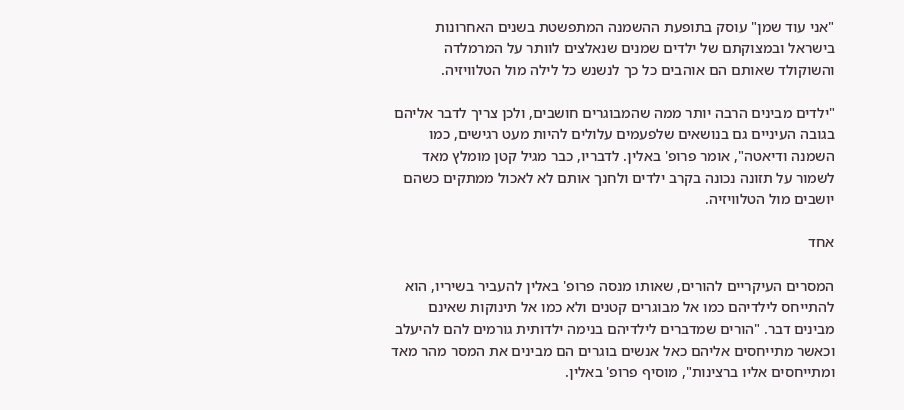"אני עוד שמן" עוסק בתופעת ההשמנה המתפשטת בשנים האחרונות בישראל ובמצוקתם של ילדים שמנים שנאלצים לוותר על המרמלדה והשוקולד שאותם הם אוהבים כל כך לנשנש כל לילה מול הטלוויזיה.

"ילדים מבינים הרבה יותר ממה שהמבוגרים חושבים, ולכן צריך לדבר אליהם בגובה העיניים גם בנושאים שלפעמים עלולים להיות מעט רגישים, כמו השמנה ודיאטה", אומר פרופ' באלין. לדבריו, כבר מגיל קטן מומלץ מאד לשמור על תזונה נכונה בקרב ילדים ולחנך אותם לא לאכול ממתקים כשהם יושבים מול הטלוויזיה.

אחד

המסרים העיקריים להורים, שאותו מנסה פרופ' באלין להעביר בשיריו, הוא להתייחס לילדיהם כמו אל מבוגרים קטנים ולא כמו אל תינוקות שאינם מבינים דבר. "הורים שמדברים לילדיהם בנימה ילדותית גורמים להם להיעלב וכאשר מתייחסים אליהם כאל אנשים בוגרים הם מבינים את המסר מהר מאד ומתייחסים אליו ברצינות", מוסיף פרופ' באלין.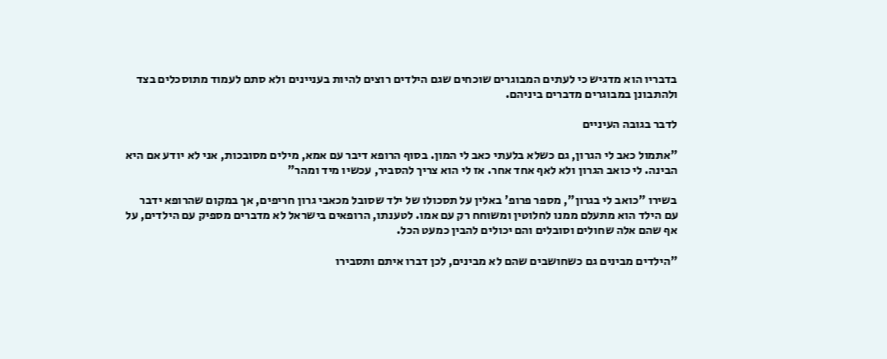בדבריו הוא מדגיש כי לעתים המבוגרים שוכחים שגם הילדים רוצים להיות בעניינים ולא סתם לעמוד מתוסכלים בצד ולהתבונן במבוגרים מדברים ביניהם.

לדבר בגובה העיניים

"אתמול כאב לי הגרון, גם כשלא בלעתי כאב לי המון. בסוף הרופא דיבר עם אמא, מילים מסובכות, אני לא יודע אם היא הבינה. לי כואב הגרון ולא לאף אחד אחר. אז לי הוא צריך להסביר, עכשיו מיד ומהר"

בשירו "כואב לי בגרון", מספר פרופ' באלין על תסכולו של ילד שסובל מכאבי גרון חריפים, אך במקום שהרופא ידבר עם הילד הוא מתעלם ממנו לחלוטין ומשוחח רק עם אמו. לטענתו, הרופאים בישראל לא מדברים מספיק עם הילדים, על אף שהם אלה שחולים וסובלים והם יכולים להבין כמעט הכל.

"הילדים מבינים גם כשחושבים שהם לא מבינים, לכן דברו איתם ותסבירו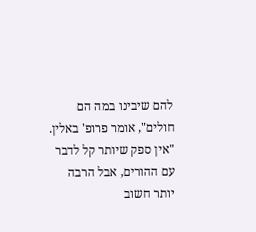להם שיבינו במה הם חולים", אומר פרופ' באלין. "אין ספק שיותר קל לדבר עם ההורים, אבל הרבה יותר חשוב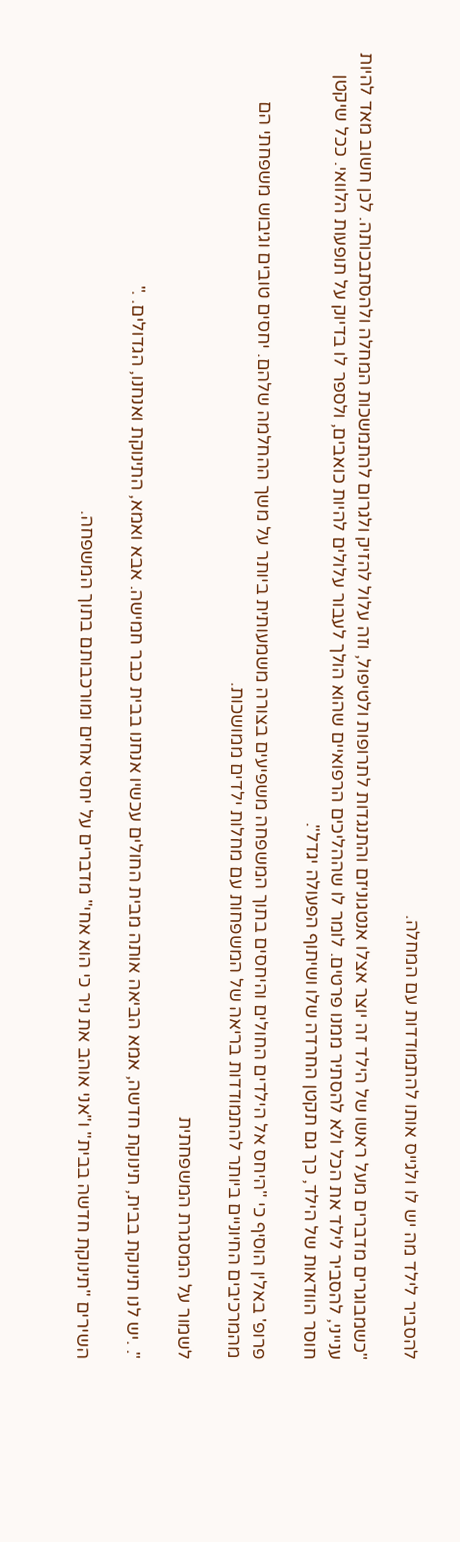להסביר לילד מה יש לו ולגייס אותו להתמודדות עם המחלה.

"כשמבוגרים מדברים מעל ראשו של הילד זה יוצר אצלו אנטגוניזם והתנגדות לתרופות ולטיפול, וזה עלול להזיק ולגרום להתמשכות המחלה ולהסתבכותה. לכן חשוב מאד להיות ענייני, להסביר לילד את הכל ולא להסתיר ממנו פרטים. לומר לו שההליכים הרפואיים שהוא הולך לעבור עלולים להיות כואבים, ולספר לו בדיוק על תופעות הלוואי. ככל שיקטן חוסר הוודאות של הילד, כך גם תקטן החרדה שלו ושיתוף הפעולה יגדל".

פרופ' באלין הוסיף כי "היחס אל הילדים החולים והיחסים בתוך המשפחה משפיעים בצורה משמעותית ביותר על משך ההחלמה שלהם. יחסים טובים וגיבוש משפחתי הם מהמרכיבים החיוניים ביותר להתמודדות בריאה של המשפחות עם מחלות ילדים ממושכות.

לשמור על המסגרת המשפחתית

". .יש לנו תינוקת בבית, תינוקת חדשה, אמא הביאה אותה מבית החולים עכשיו אנחנו בבית כבר חמישה. אבא ואמא, התינוקת ואנחנו, הגדולים. ."

השירים "תינוקת חדשה בבית" ו"אני אוהב את ניר כי הוא אחי" מדברים על יחסי אחים ומורכבותם בתוך המשפחה.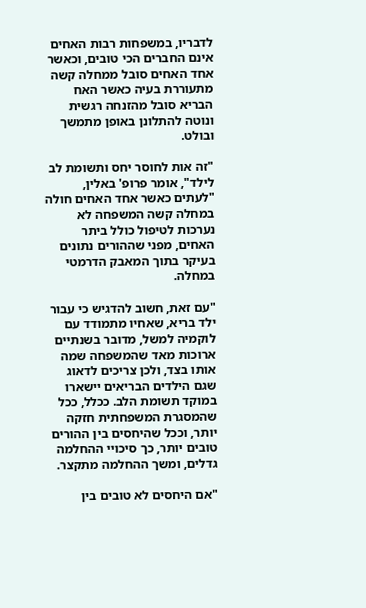לדבריו, במשפחות רבות האחים אינם החברים הכי טובים, וכאשר אחד האחים סובל ממחלה קשה מתעוררת בעיה כאשר האח הבריא סובל מהזנחה רגשית ונוטה להתלונן באופן מתמשך ובולט.

"זה אות לחוסר יחס ותשומת לב לילד", אומר פרופ' באלין, "לעתים כאשר אחד האחים חולה במחלה קשה המשפחה לא נערכות לטיפול כולל ביתר האחים, מפני שההורים נתונים בעיקר בתוך המאבק הדרמטי במחלה.

"עם זאת, חשוב להדגיש כי עבור ילד בריא, שאחיו מתמודד עם לוקמיה למשל, מדובר בשנתיים ארוכות מאד שהמשפחה שמה אותו בצד, ולכן צריכים לדאוג שגם הילדים הבריאים יישארו במוקד תשומת הלב. ככלל, ככל שהמסגרת המשפחתית חזקה יותר, וככל שהיחסים בין ההורים טובים יותר, כך סיכויי ההחלמה גדלים, ומשך ההחלמה מתקצר.

"אם היחסים לא טובים בין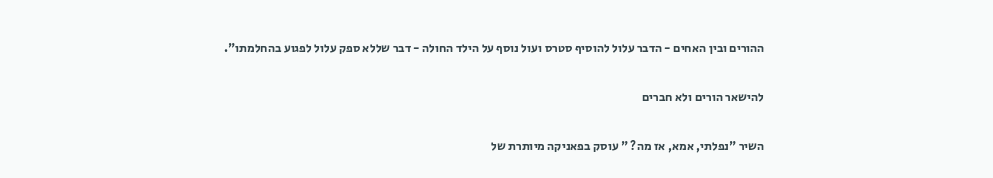ההורים ובין האחים - הדבר עלול להוסיף סטרס ועול נוסף על הילד החולה - דבר שללא ספק עלול לפגוע בהחלמתו".

להישאר הורים ולא חברים

השיר "נפלתי, אמא, אז מה? " עוסק בפאניקה מיותרת של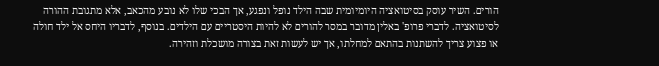הורים. השיר עוסק בסיטואציה היומיומית שבה הילד נופל ונפגע, אך הבכי שלו לא נובע מהכאב, אלא מתגובת ההורה לסיטואציה. לדברי פרופ' באלין מדובר במסר להורים לא להיות היסטריים עם הילדים. בנוסף, לדבריו היחס אל ילד חולה או פצוע צריך להשתנות בהתאם למחלתו, אך יש לעשות זאת בצורה מושכלת וזהירה.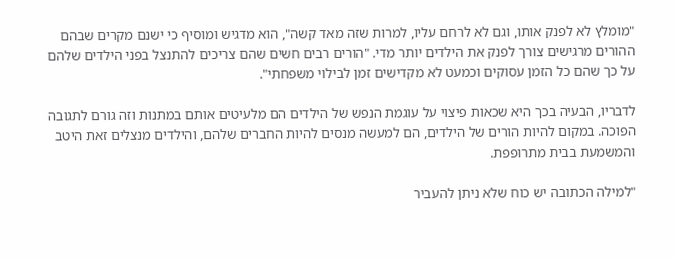"מומלץ לא לפנק אותו, וגם לא לרחם עליו, למרות שזה מאד קשה", הוא מדגיש ומוסיף כי ישנם מקרים שבהם ההורים מרגישים צורך לפנק את הילדים יותר מדי. "הורים רבים חשים שהם צריכים להתנצל בפני הילדים שלהם על כך שהם כל הזמן עסוקים וכמעט לא מקדישים זמן לבילוי משפחתי".

לדבריו, הבעיה בכך היא שכאות פיצוי על עוגמת הנפש של הילדים הם מלעיטים אותם במתנות וזה גורם לתגובה הפוכה. במקום להיות הורים של הילדים, הם למעשה מנסים להיות החברים שלהם, והילדים מנצלים זאת היטב והמשמעת בבית מתרופפת.

"למילה הכתובה יש כוח שלא ניתן להעביר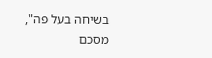בשיחה בעל פה", מסכם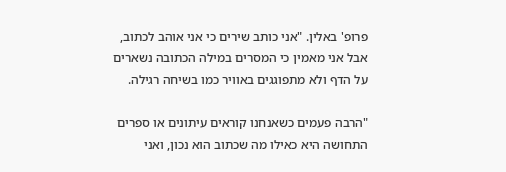פרופ' באלין. "אני כותב שירים כי אני אוהב לכתוב, אבל אני מאמין כי המסרים במילה הכתובה נשארים על הדף ולא מתפוגגים באוויר כמו בשיחה רגילה.

"הרבה פעמים כשאנחנו קוראים עיתונים או ספרים התחושה היא כאילו מה שכתוב הוא נכון, ואני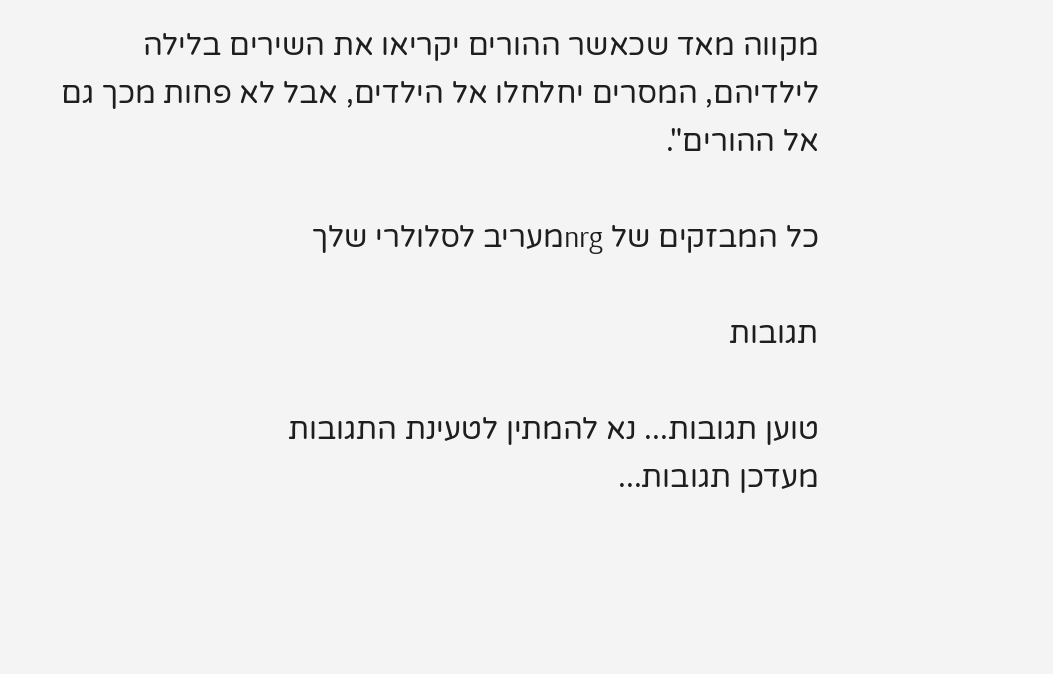מקווה מאד שכאשר ההורים יקריאו את השירים בלילה לילדיהם, המסרים יחלחלו אל הילדים, אבל לא פחות מכך גם אל ההורים".

כל המבזקים של nrgמעריב לסלולרי שלך

תגובות

טוען תגובות... נא להמתין לטעינת התגובות
מעדכן תגובות...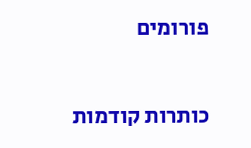פורומים

כותרות קודמות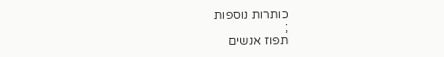כותרות נוספות
;
תפוז אנשים